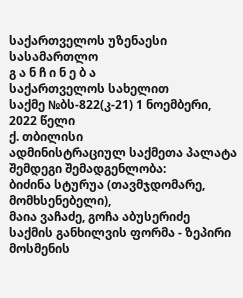საქართველოს უზენაესი სასამართლო
გ ა ნ ჩ ი ნ ე ბ ა
საქართველოს სახელით
საქმე №ბს-822(კ-21) 1 ნოემბერი, 2022 წელი
ქ. თბილისი
ადმინისტრაციულ საქმეთა პალატა
შემდეგი შემადგენლობა:
ბიძინა სტურუა (თავმჯდომარე, მომხსენებელი),
მაია ვაჩაძე, გოჩა აბუსერიძე
საქმის განხილვის ფორმა - ზეპირი მოსმენის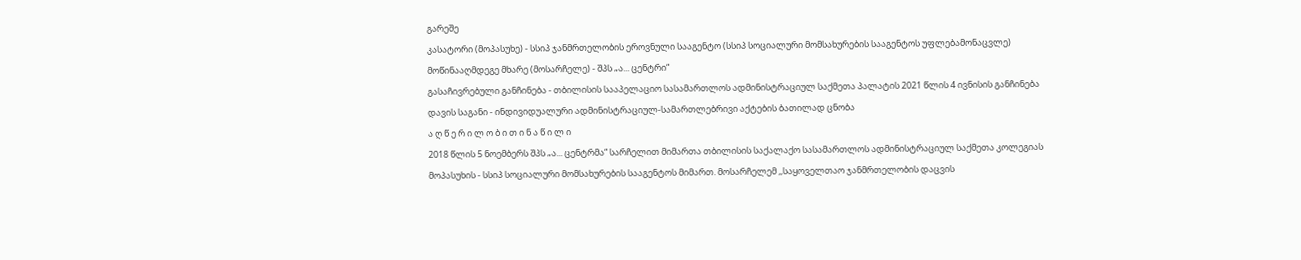გარეშე
კასატორი (მოპასუხე) - სსიპ ჯანმრთელობის ეროვნული სააგენტო (სსიპ სოციალური მომსახურების სააგენტოს უფლებამონაცვლე)
მოწინააღმდეგე მხარე (მოსარჩელე) - შპს „ა... ცენტრი“
გასაჩივრებული განჩინება - თბილისის სააპელაციო სასამართლოს ადმინისტრაციულ საქმეთა პალატის 2021 წლის 4 ივნისის განჩინება
დავის საგანი - ინდივიდუალური ადმინისტრაციულ-სამართლებრივი აქტების ბათილად ცნობა
ა ღ წ ე რ ი ლ ო ბ ი თ ი ნ ა წ ი ლ ი
2018 წლის 5 ნოემბერს შპს „ა... ცენტრმა“ სარჩელით მიმართა თბილისის საქალაქო სასამართლოს ადმინისტრაციულ საქმეთა კოლეგიას მოპასუხის - სსიპ სოციალური მომსახურების სააგენტოს მიმართ. მოსარჩელემ ,,საყოველთაო ჯანმრთელობის დაცვის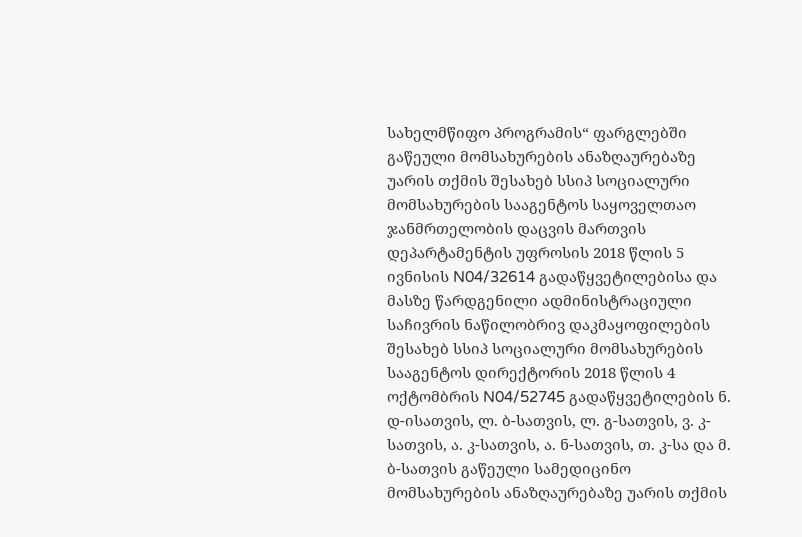სახელმწიფო პროგრამის“ ფარგლებში გაწეული მომსახურების ანაზღაურებაზე უარის თქმის შესახებ სსიპ სოციალური მომსახურების სააგენტოს საყოველთაო ჯანმრთელობის დაცვის მართვის დეპარტამენტის უფროსის 2018 წლის 5 ივნისის N04/32614 გადაწყვეტილებისა და მასზე წარდგენილი ადმინისტრაციული საჩივრის ნაწილობრივ დაკმაყოფილების შესახებ სსიპ სოციალური მომსახურების სააგენტოს დირექტორის 2018 წლის 4 ოქტომბრის N04/52745 გადაწყვეტილების ნ. დ-ისათვის, ლ. ბ-სათვის, ლ. გ-სათვის, ვ. კ-სათვის, ა. კ-სათვის, ა. ნ-სათვის, თ. კ-სა და მ. ბ-სათვის გაწეული სამედიცინო მომსახურების ანაზღაურებაზე უარის თქმის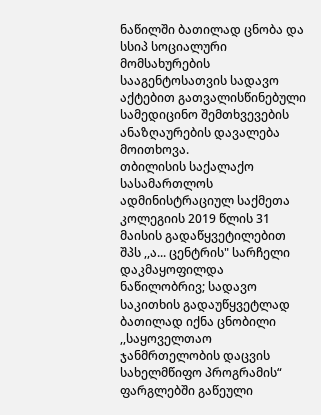ნაწილში ბათილად ცნობა და სსიპ სოციალური მომსახურების სააგენტოსათვის სადავო აქტებით გათვალისწინებული სამედიცინო შემთხვევების ანაზღაურების დავალება მოითხოვა.
თბილისის საქალაქო სასამართლოს ადმინისტრაციულ საქმეთა კოლეგიის 2019 წლის 31 მაისის გადაწყვეტილებით შპს ,,ა... ცენტრის" სარჩელი დაკმაყოფილდა ნაწილობრივ; სადავო საკითხის გადაუწყვეტლად ბათილად იქნა ცნობილი ,,საყოველთაო ჯანმრთელობის დაცვის სახელმწიფო პროგრამის“ ფარგლებში გაწეული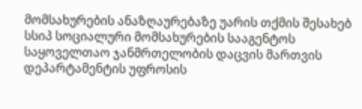მომსახურების ანაზღაურებაზე უარის თქმის შესახებ სსიპ სოციალური მომსახურების სააგენტოს საყოველთაო ჯანმრთელობის დაცვის მართვის დეპარტამენტის უფროსის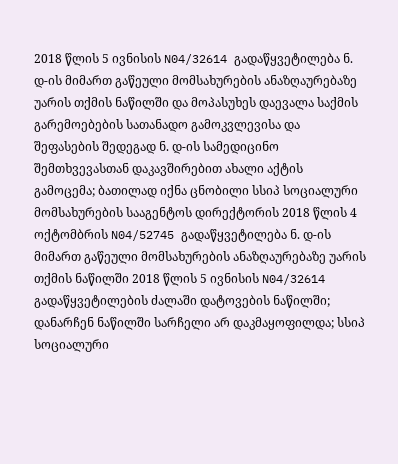2018 წლის 5 ივნისის N04/32614 გადაწყვეტილება ნ. დ-ის მიმართ გაწეული მომსახურების ანაზღაურებაზე უარის თქმის ნაწილში და მოპასუხეს დაევალა საქმის გარემოებების სათანადო გამოკვლევისა და შეფასების შედეგად ნ. დ-ის სამედიცინო შემთხვევასთან დაკავშირებით ახალი აქტის გამოცემა; ბათილად იქნა ცნობილი სსიპ სოციალური მომსახურების სააგენტოს დირექტორის 2018 წლის 4 ოქტომბრის N04/52745 გადაწყვეტილება ნ. დ-ის მიმართ გაწეული მომსახურების ანაზღაურებაზე უარის თქმის ნაწილში 2018 წლის 5 ივნისის N04/32614 გადაწყვეტილების ძალაში დატოვების ნაწილში; დანარჩენ ნაწილში სარჩელი არ დაკმაყოფილდა; სსიპ სოციალური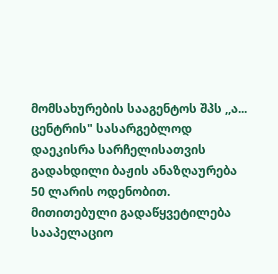მომსახურების სააგენტოს შპს ,,ა... ცენტრის" სასარგებლოდ დაეკისრა სარჩელისათვის გადახდილი ბაჟის ანაზღაურება 50 ლარის ოდენობით. მითითებული გადაწყვეტილება სააპელაციო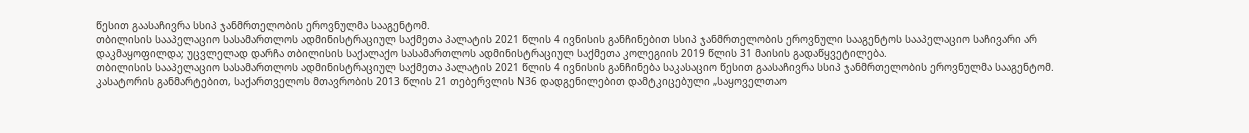წესით გაასაჩივრა სსიპ ჯანმრთელობის ეროვნულმა სააგენტომ.
თბილისის სააპელაციო სასამართლოს ადმინისტრაციულ საქმეთა პალატის 2021 წლის 4 ივნისის განჩინებით სსიპ ჯანმრთელობის ეროვნული სააგენტოს სააპელაციო საჩივარი არ დაკმაყოფილდა; უცვლელად დარჩა თბილისის საქალაქო სასამართლოს ადმინისტრაციულ საქმეთა კოლეგიის 2019 წლის 31 მაისის გადაწყვეტილება.
თბილისის სააპელაციო სასამართლოს ადმინისტრაციულ საქმეთა პალატის 2021 წლის 4 ივნისის განჩინება საკასაციო წესით გაასაჩივრა სსიპ ჯანმრთელობის ეროვნულმა სააგენტომ.
კასატორის განმარტებით, საქართველოს მთავრობის 2013 წლის 21 თებერვლის N36 დადგენილებით დამტკიცებული „საყოველთაო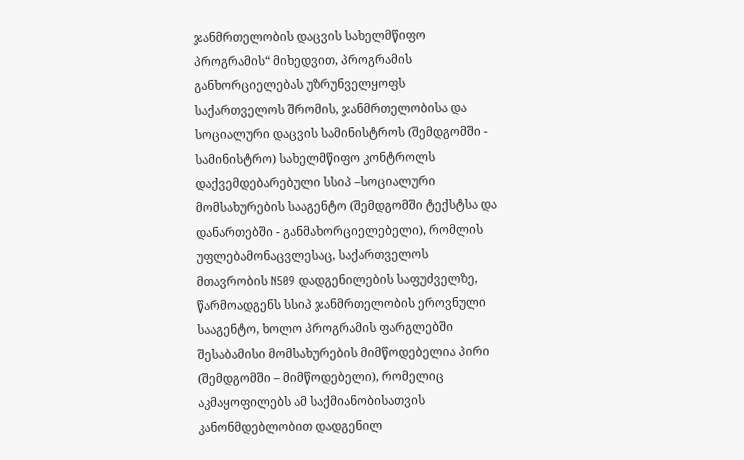ჯანმრთელობის დაცვის სახელმწიფო პროგრამის“ მიხედვით, პროგრამის განხორციელებას უზრუნველყოფს საქართველოს შრომის, ჯანმრთელობისა და სოციალური დაცვის სამინისტროს (შემდგომში - სამინისტრო) სახელმწიფო კონტროლს დაქვემდებარებული სსიპ –სოციალური მომსახურების სააგენტო (შემდგომში ტექსტსა და დანართებში - განმახორციელებელი), რომლის უფლებამონაცვლესაც, საქართველოს მთავრობის N509 დადგენილების საფუძველზე, წარმოადგენს სსიპ ჯანმრთელობის ეროვნული სააგენტო, ხოლო პროგრამის ფარგლებში შესაბამისი მომსახურების მიმწოდებელია პირი (შემდგომში – მიმწოდებელი), რომელიც აკმაყოფილებს ამ საქმიანობისათვის კანონმდებლობით დადგენილ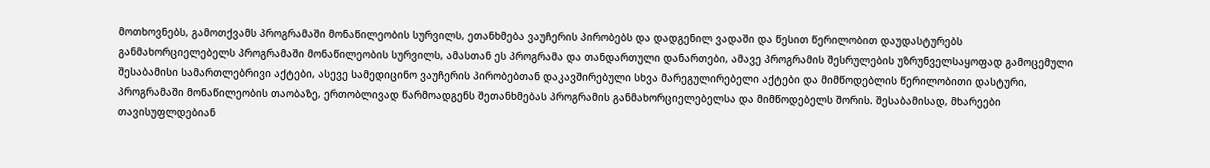მოთხოვნებს, გამოთქვამს პროგრამაში მონაწილეობის სურვილს, ეთანხმება ვაუჩერის პირობებს და დადგენილ ვადაში და წესით წერილობით დაუდასტურებს განმახორციელებელს პროგრამაში მონაწილეობის სურვილს, ამასთან ეს პროგრამა და თანდართული დანართები, ამავე პროგრამის შესრულების უზრუნველსაყოფად გამოცემული შესაბამისი სამართლებრივი აქტები, ასევე სამედიცინო ვაუჩერის პირობებთან დაკავშირებული სხვა მარეგულირებელი აქტები და მიმწოდებლის წერილობითი დასტური, პროგრამაში მონაწილეობის თაობაზე, ერთობლივად წარმოადგენს შეთანხმებას პროგრამის განმახორციელებელსა და მიმწოდებელს შორის. შესაბამისად, მხარეები თავისუფლდებიან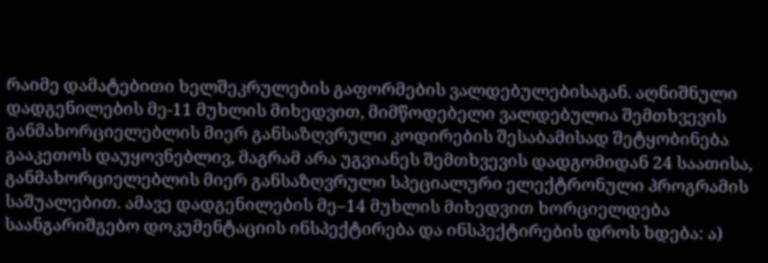რაიმე დამატებითი ხელშეკრულების გაფორმების ვალდებულებისაგან. აღნიშნული დადგენილების მე-11 მუხლის მიხედვით, მიმწოდებელი ვალდებულია შემთხვევის განმახორციელებლის მიერ განსაზღვრული კოდირების შესაბამისად შეტყობინება გააკეთოს დაუყოვნებლივ, მაგრამ არა უგვიანეს შემთხვევის დადგომიდან 24 საათისა, განმახორციელებლის მიერ განსაზღვრული სპეციალური ელექტრონული პროგრამის საშუალებით. ამავე დადგენილების მე–14 მუხლის მიხედვით ხორციელდება საანგარიშგებო დოკუმენტაციის ინსპექტირება და ინსპექტირების დროს ხდება: ა)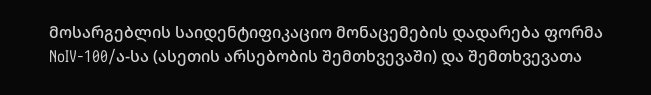მოსარგებლის საიდენტიფიკაციო მონაცემების დადარება ფორმა NoIV-100/ა-სა (ასეთის არსებობის შემთხვევაში) და შემთხვევათა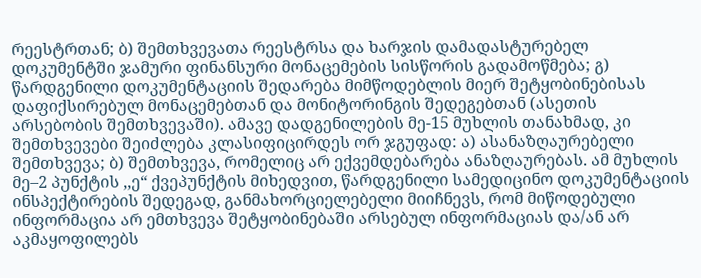რეესტრთან; ბ) შემთხვევათა რეესტრსა და ხარჯის დამადასტურებელ დოკუმენტში ჯამური ფინანსური მონაცემების სისწორის გადამოწმება; გ) წარდგენილი დოკუმენტაციის შედარება მიმწოდებლის მიერ შეტყობინებისას დაფიქსირებულ მონაცემებთან და მონიტორინგის შედეგებთან (ასეთის არსებობის შემთხვევაში). ამავე დადგენილების მე-15 მუხლის თანახმად, კი შემთხვევები შეიძლება კლასიფიცირდეს ორ ჯგუფად: ა) ასანაზღაურებელი შემთხვევა; ბ) შემთხვევა, რომელიც არ ექვემდებარება ანაზღაურებას. ამ მუხლის მე–2 პუნქტის ,,ე“ ქვეპუნქტის მიხედვით, წარდგენილი სამედიცინო დოკუმენტაციის ინსპექტირების შედეგად, განმახორციელებელი მიიჩნევს, რომ მიწოდებული ინფორმაცია არ ემთხვევა შეტყობინებაში არსებულ ინფორმაციას და/ან არ აკმაყოფილებს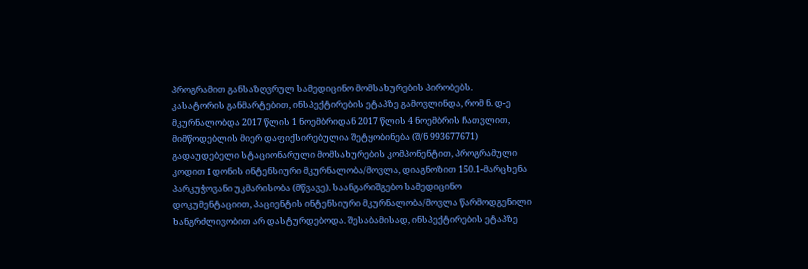პროგრამით განსაზღვრულ სამედიცინო მომსახურების პირობებს.
კასატორის განმარტებით, ინსპექტირების ეტაპზე გამოვლინდა, რომ ნ. დ-ე მკურნალობდა 2017 წლის 1 ნოემბრიდან 2017 წლის 4 ნოემბრის ჩათვლით, მიმწოდებლის მიერ დაფიქსირებულია შეტყობინება (შ/ნ 993677671) გადაუდებელი სტაციონარული მომსახურების კომპონენტით, პროგრამული კოდით I დონის ინტენსიური მკურნალობა/მოვლა, დიაგნოზით 150.1-მარცხენა პარკუჭოვანი უკმარისობა (მწვავე). საანგარიშგებო სამედიცინო დოკუმენტაციით, პაციენტის ინტენსიური მკურნალობა/მოვლა წარმოდგენილი ხანგრძლივობით არ დასტურდებოდა. შესაბამისად, ინსპექტირების ეტაპზე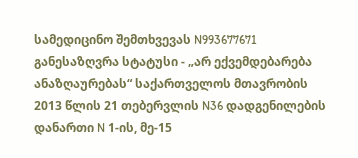სამედიცინო შემთხვევას N993677671 განესაზღვრა სტატუსი - „არ ექვემდებარება ანაზღაურებას“ საქართველოს მთავრობის 2013 წლის 21 თებერვლის N36 დადგენილების დანართი N 1-ის, მე-15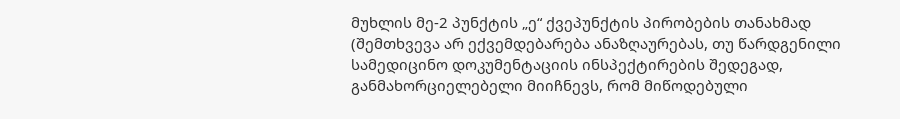მუხლის მე-2 პუნქტის „ე“ ქვეპუნქტის პირობების თანახმად (შემთხვევა არ ექვემდებარება ანაზღაურებას, თუ წარდგენილი სამედიცინო დოკუმენტაციის ინსპექტირების შედეგად, განმახორციელებელი მიიჩნევს, რომ მიწოდებული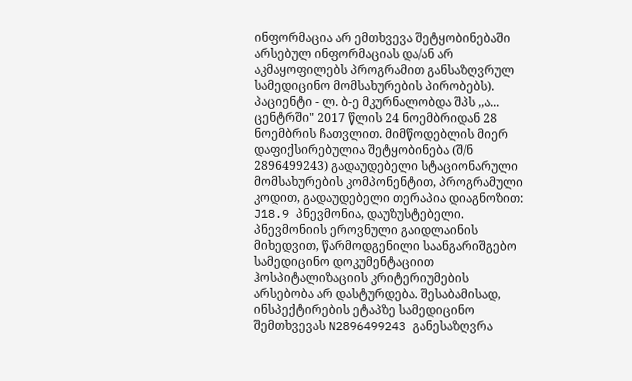ინფორმაცია არ ემთხვევა შეტყობინებაში არსებულ ინფორმაციას და/ან არ აკმაყოფილებს პროგრამით განსაზღვრულ სამედიცინო მომსახურების პირობებს).
პაციენტი - ლ. ბ-ე მკურნალობდა შპს ,,ა... ცენტრში" 2017 წლის 24 ნოემბრიდან 28 ნოემბრის ჩათვლით. მიმწოდებლის მიერ დაფიქსირებულია შეტყობინება (შ/ნ 2896499243) გადაუდებელი სტაციონარული მომსახურების კომპონენტით, პროგრამული კოდით, გადაუდებელი თერაპია დიაგნოზით: J18.9 პნევმონია, დაუზუსტებელი. პნევმონიის ეროვნული გაიდლაინის მიხედვით, წარმოდგენილი საანგარიშგებო სამედიცინო დოკუმენტაციით ჰოსპიტალიზაციის კრიტერიუმების არსებობა არ დასტურდება. შესაბამისად, ინსპექტირების ეტაპზე სამედიცინო შემთხვევას N2896499243 განესაზღვრა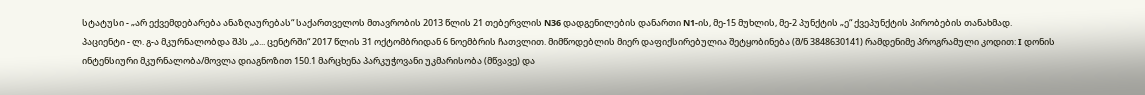სტატუსი - „არ ექვემდებარება ანაზღაურებას“ საქართველოს მთავრობის 2013 წლის 21 თებერვლის N36 დადგენილების დანართი N1-ის, მე-15 მუხლის, მე-2 პუნქტის „ე“ ქვეპუნქტის პირობების თანახმად.
პაციენტი - ლ. გ-ა მკურნალობდა შპს ,,ა... ცენტრში“ 2017 წლის 31 ოქტომბრიდან 6 ნოემბრის ჩათვლით. მიმწოდებლის მიერ დაფიქსირებულია შეტყობინება (შ/ნ 3848630141) რამდენიმე პროგრამული კოდით: I დონის ინტენსიური მკურნალობა/მოვლა დიაგნოზით 150.1 მარცხენა პარკუჭოვანი უკმარისობა (მწვავე) და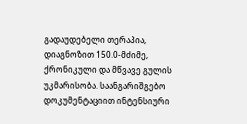გადაუდებელი თერაპია, დიაგნოზით 150.0-მძიმე, ქრონიკული და მწვავე გულის უკმარისობა. საანგარიშგებო დოკუმენტაციით ინტენსიური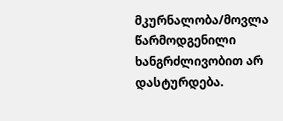მკურნალობა/მოვლა წარმოდგენილი ხანგრძლივობით არ დასტურდება.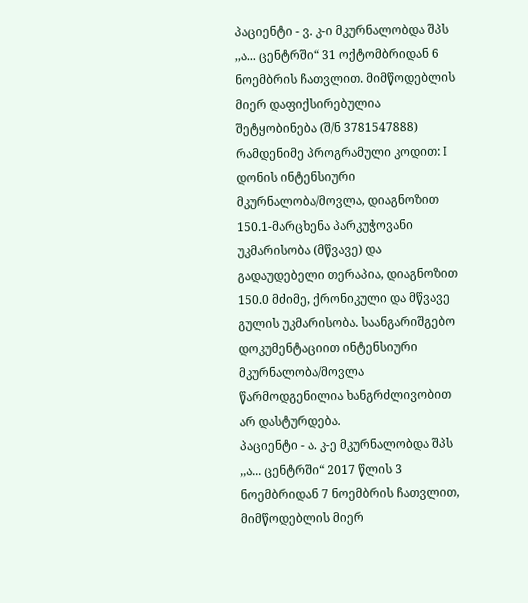პაციენტი - ვ. კ-ი მკურნალობდა შპს ,,ა... ცენტრში“ 31 ოქტომბრიდან 6 ნოემბრის ჩათვლით. მიმწოდებლის მიერ დაფიქსირებულია შეტყობინება (შ/ნ 3781547888) რამდენიმე პროგრამული კოდით: I დონის ინტენსიური მკურნალობა/მოვლა, დიაგნოზით 150.1-მარცხენა პარკუჭოვანი უკმარისობა (მწვავე) და გადაუდებელი თერაპია, დიაგნოზით 150.0 მძიმე, ქრონიკული და მწვავე გულის უკმარისობა. საანგარიშგებო დოკუმენტაციით ინტენსიური მკურნალობა/მოვლა წარმოდგენილია ხანგრძლივობით არ დასტურდება.
პაციენტი - ა. კ-ე მკურნალობდა შპს ,,ა... ცენტრში“ 2017 წლის 3 ნოემბრიდან 7 ნოემბრის ჩათვლით, მიმწოდებლის მიერ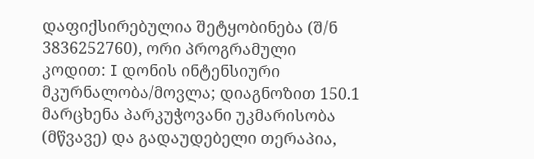დაფიქსირებულია შეტყობინება (შ/ნ 3836252760), ორი პროგრამული კოდით: I დონის ინტენსიური მკურნალობა/მოვლა; დიაგნოზით 150.1 მარცხენა პარკუჭოვანი უკმარისობა (მწვავე) და გადაუდებელი თერაპია,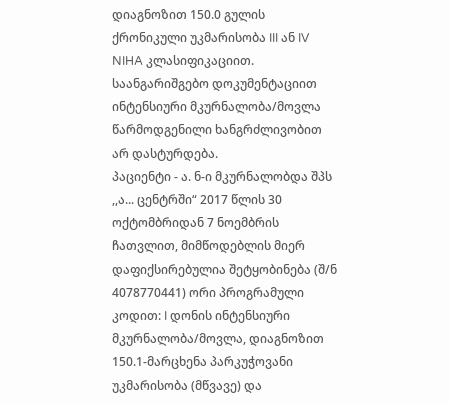დიაგნოზით 150.0 გულის ქრონიკული უკმარისობა III ან IV NIHA კლასიფიკაციით. საანგარიშგებო დოკუმენტაციით ინტენსიური მკურნალობა/მოვლა წარმოდგენილი ხანგრძლივობით არ დასტურდება.
პაციენტი - ა. ნ-ი მკურნალობდა შპს ,,ა... ცენტრში“ 2017 წლის 30 ოქტომბრიდან 7 ნოემბრის ჩათვლით, მიმწოდებლის მიერ დაფიქსირებულია შეტყობინება (შ/ნ 4078770441) ორი პროგრამული კოდით: I დონის ინტენსიური მკურნალობა/მოვლა, დიაგნოზით 150.1-მარცხენა პარკუჭოვანი უკმარისობა (მწვავე) და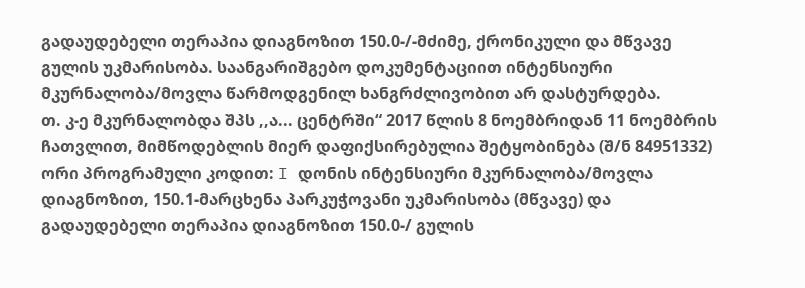გადაუდებელი თერაპია დიაგნოზით 150.0-/-მძიმე, ქრონიკული და მწვავე გულის უკმარისობა. საანგარიშგებო დოკუმენტაციით ინტენსიური მკურნალობა/მოვლა წარმოდგენილ ხანგრძლივობით არ დასტურდება.
თ. კ-ე მკურნალობდა შპს ,,ა... ცენტრში“ 2017 წლის 8 ნოემბრიდან 11 ნოემბრის ჩათვლით, მიმწოდებლის მიერ დაფიქსირებულია შეტყობინება (შ/ნ 84951332) ორი პროგრამული კოდით: I დონის ინტენსიური მკურნალობა/მოვლა დიაგნოზით, 150.1-მარცხენა პარკუჭოვანი უკმარისობა (მწვავე) და გადაუდებელი თერაპია დიაგნოზით 150.0-/ გულის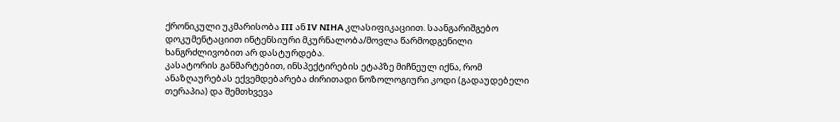ქრონიკული უკმარისობა III ან IV NIHA კლასიფიკაციით. საანგარიშგებო დოკუმენტაციით ინტენსიური მკურნალობა/მოვლა წარმოდგენილი ხანგრძლივობით არ დასტურდება.
კასატორის განმარტებით, ინსპექტირების ეტაპზე მიჩნეულ იქნა, რომ ანაზღაურებას ექვემდებარება ძირითადი ნოზოლოგიური კოდი (გადაუდებელი თერაპია) და შემთხვევა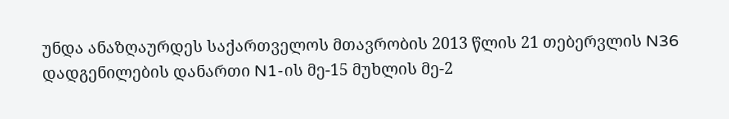უნდა ანაზღაურდეს საქართველოს მთავრობის 2013 წლის 21 თებერვლის N36 დადგენილების დანართი N1-ის მე-15 მუხლის მე-2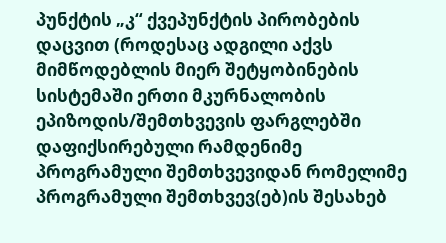პუნქტის „კ“ ქვეპუნქტის პირობების დაცვით (როდესაც ადგილი აქვს მიმწოდებლის მიერ შეტყობინების სისტემაში ერთი მკურნალობის ეპიზოდის/შემთხვევის ფარგლებში დაფიქსირებული რამდენიმე პროგრამული შემთხვევიდან რომელიმე პროგრამული შემთხვევ(ებ)ის შესახებ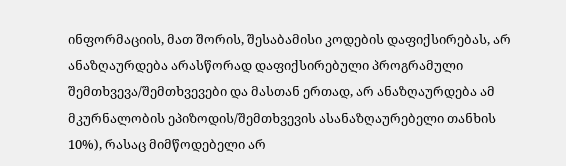ინფორმაციის, მათ შორის, შესაბამისი კოდების დაფიქსირებას, არ ანაზღაურდება არასწორად დაფიქსირებული პროგრამული შემთხვევა/შემთხვევები და მასთან ერთად, არ ანაზღაურდება ამ მკურნალობის ეპიზოდის/შემთხვევის ასანაზღაურებელი თანხის 10%), რასაც მიმწოდებელი არ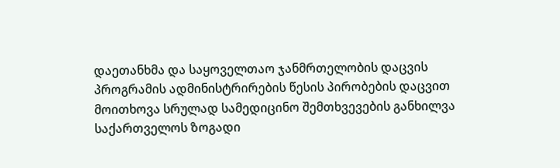დაეთანხმა და საყოველთაო ჯანმრთელობის დაცვის პროგრამის ადმინისტრირების წესის პირობების დაცვით მოითხოვა სრულად სამედიცინო შემთხვევების განხილვა საქართველოს ზოგადი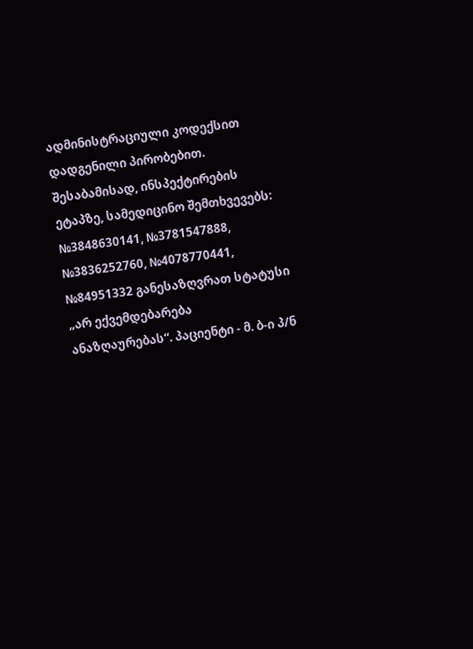ადმინისტრაციული კოდექსით დადგენილი პირობებით. შესაბამისად, ინსპექტირების ეტაპზე, სამედიცინო შემთხვევებს: №3848630141, №3781547888, №3836252760, №4078770441, №84951332 განესაზღვრათ სტატუსი „არ ექვემდებარება ანაზღაურებას“. პაციენტი - მ. ბ-ი პ/ნ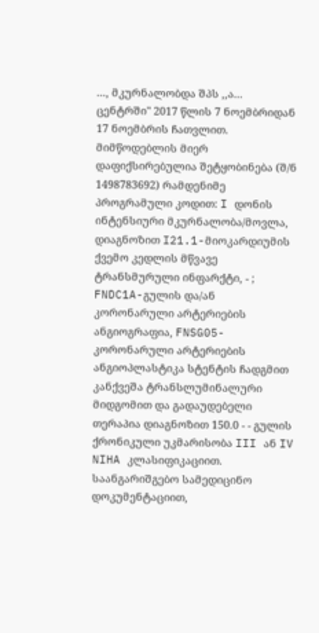..., მკურნალობდა შპს ,,ა... ცენტრში" 2017 წლის 7 ნოემბრიდან 17 ნოემბრის ჩათვლით. მიმწოდებლის მიერ დაფიქსირებულია შეტყობინება (შ/ნ 1498783692) რამდენიმე პროგრამული კოდით: I დონის ინტენსიური მკურნალობა/მოვლა, დიაგნოზით I21.1-მიოკარდიუმის ქვემო კედლის მწვავე ტრანსმურული ინფარქტი, - ; FNDC1A-გულის და/ან კორონარული არტერიების ანგიოგრაფია, FNSG05-კორონარული არტერიების ანგიოპლასტიკა სტენტის ჩადგმით კანქვეშა ტრანსლუმინალური მიდგომით და გადაუდებელი თერაპია დიაგნოზით 150.0 - - გულის ქრონიკული უკმარისობა III ან IV NIHA კლასიფიკაციით. საანგარიშგებო სამედიცინო დოკუმენტაციით,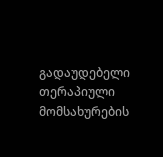გადაუდებელი თერაპიული მომსახურების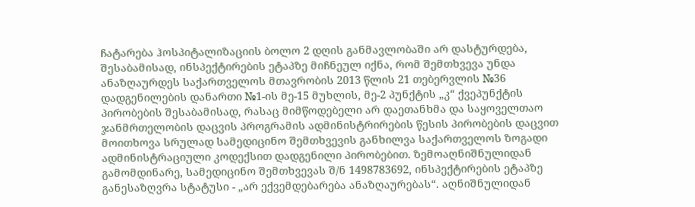ჩატარება ჰოსპიტალიზაციის ბოლო 2 დღის განმავლობაში არ დასტურდება, შესაბამისად, ინსპექტირების ეტაპზე მიჩნეულ იქნა, რომ შემთხვევა უნდა ანაზღაურდეს საქართველოს მთავრობის 2013 წლის 21 თებერვლის №36 დადგენილების დანართი №1-ის მე-15 მუხლის, მე-2 პუნქტის „კ“ ქვეპუნქტის პირობების შესაბამისად, რასაც მიმწოდებელი არ დაეთანხმა და საყოველთაო ჯანმრთელობის დაცვის პროგრამის ადმინისტრირების წესის პირობების დაცვით მოითხოვა სრულად სამედიცინო შემთხვევის განხილვა საქართველოს ზოგადი ადმინისტრაციული კოდექსით დადგენილი პირობებით. ზემოაღნიშნულიდან გამომდინარე, სამედიცინო შემთხვევას შ/ნ 1498783692, ინსპექტირების ეტაპზე განესაზღვრა სტატუსი - „არ ექვემდებარება ანაზღაურებას“. აღნიშნულიდან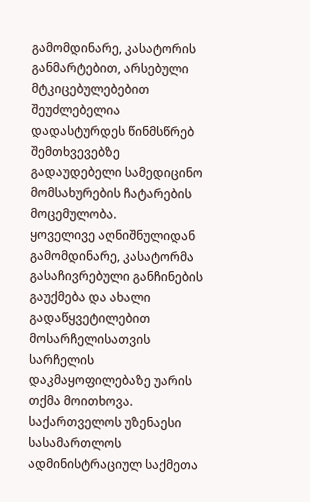გამომდინარე, კასატორის განმარტებით, არსებული მტკიცებულებებით შეუძლებელია დადასტურდეს წინმსწრებ შემთხვევებზე გადაუდებელი სამედიცინო მომსახურების ჩატარების მოცემულობა.
ყოველივე აღნიშნულიდან გამომდინარე, კასატორმა გასაჩივრებული განჩინების გაუქმება და ახალი გადაწყვეტილებით მოსარჩელისათვის სარჩელის დაკმაყოფილებაზე უარის თქმა მოითხოვა.
საქართველოს უზენაესი სასამართლოს ადმინისტრაციულ საქმეთა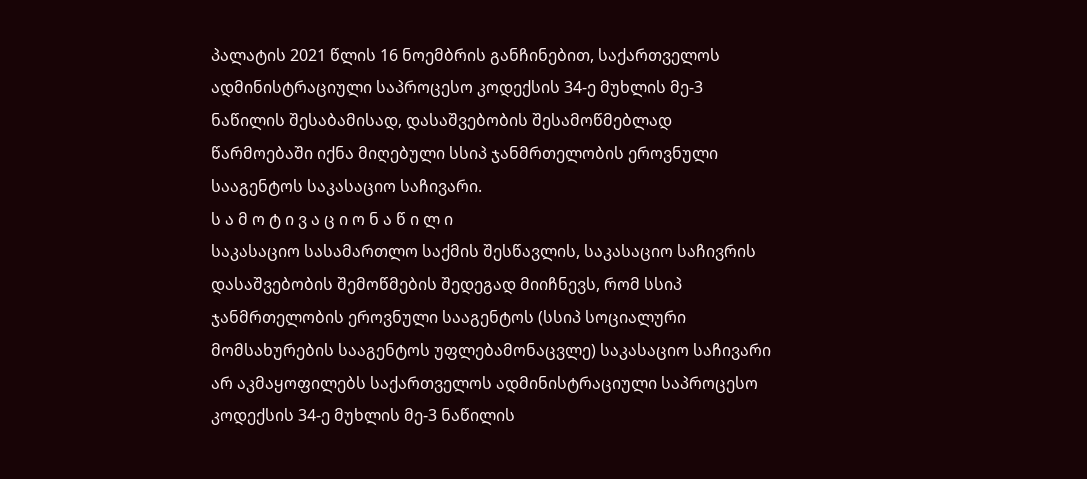პალატის 2021 წლის 16 ნოემბრის განჩინებით, საქართველოს ადმინისტრაციული საპროცესო კოდექსის 34-ე მუხლის მე-3 ნაწილის შესაბამისად, დასაშვებობის შესამოწმებლად წარმოებაში იქნა მიღებული სსიპ ჯანმრთელობის ეროვნული სააგენტოს საკასაციო საჩივარი.
ს ა მ ო ტ ი ვ ა ც ი ო ნ ა წ ი ლ ი
საკასაციო სასამართლო საქმის შესწავლის, საკასაციო საჩივრის დასაშვებობის შემოწმების შედეგად მიიჩნევს, რომ სსიპ ჯანმრთელობის ეროვნული სააგენტოს (სსიპ სოციალური მომსახურების სააგენტოს უფლებამონაცვლე) საკასაციო საჩივარი არ აკმაყოფილებს საქართველოს ადმინისტრაციული საპროცესო კოდექსის 34-ე მუხლის მე-3 ნაწილის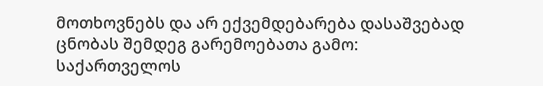მოთხოვნებს და არ ექვემდებარება დასაშვებად ცნობას შემდეგ გარემოებათა გამო:
საქართველოს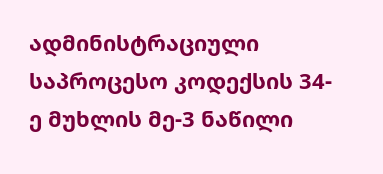ადმინისტრაციული საპროცესო კოდექსის 34-ე მუხლის მე-3 ნაწილი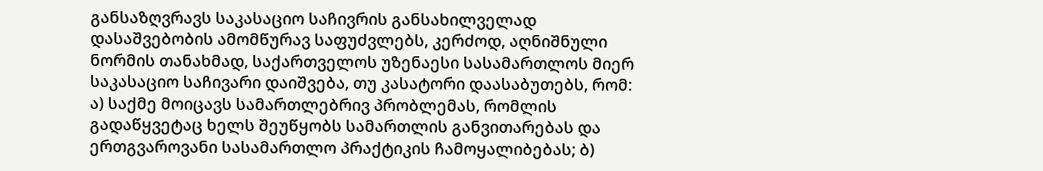განსაზღვრავს საკასაციო საჩივრის განსახილველად დასაშვებობის ამომწურავ საფუძვლებს, კერძოდ, აღნიშნული ნორმის თანახმად, საქართველოს უზენაესი სასამართლოს მიერ საკასაციო საჩივარი დაიშვება, თუ კასატორი დაასაბუთებს, რომ: ა) საქმე მოიცავს სამართლებრივ პრობლემას, რომლის გადაწყვეტაც ხელს შეუწყობს სამართლის განვითარებას და ერთგვაროვანი სასამართლო პრაქტიკის ჩამოყალიბებას; ბ)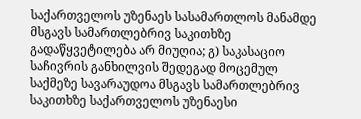საქართველოს უზენაეს სასამართლოს მანამდე მსგავს სამართლებრივ საკითხზე გადაწყვეტილება არ მიუღია; გ) საკასაციო საჩივრის განხილვის შედეგად მოცემულ საქმეზე სავარაუდოა მსგავს სამართლებრივ საკითხზე საქართველოს უზენაესი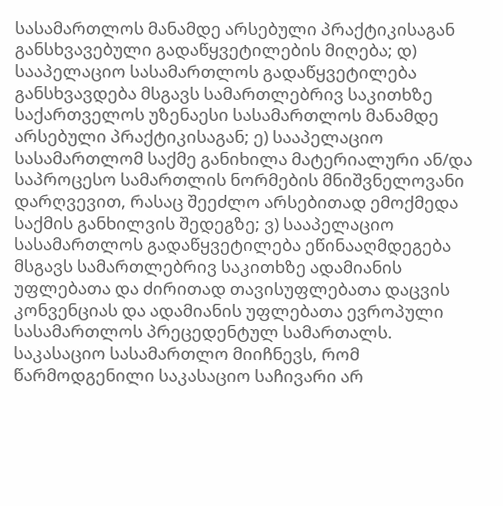სასამართლოს მანამდე არსებული პრაქტიკისაგან განსხვავებული გადაწყვეტილების მიღება; დ) სააპელაციო სასამართლოს გადაწყვეტილება განსხვავდება მსგავს სამართლებრივ საკითხზე საქართველოს უზენაესი სასამართლოს მანამდე არსებული პრაქტიკისაგან; ე) სააპელაციო სასამართლომ საქმე განიხილა მატერიალური ან/და საპროცესო სამართლის ნორმების მნიშვნელოვანი დარღვევით, რასაც შეეძლო არსებითად ემოქმედა საქმის განხილვის შედეგზე; ვ) სააპელაციო სასამართლოს გადაწყვეტილება ეწინააღმდეგება მსგავს სამართლებრივ საკითხზე ადამიანის უფლებათა და ძირითად თავისუფლებათა დაცვის კონვენციას და ადამიანის უფლებათა ევროპული სასამართლოს პრეცედენტულ სამართალს.
საკასაციო სასამართლო მიიჩნევს, რომ წარმოდგენილი საკასაციო საჩივარი არ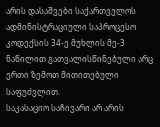არის დასაშვები საქართველოს ადმინისტრაციული საპროცესო კოდექსის 34-ე მუხლის მე-3 ნაწილით გათვალისწინებული არც ერთი ზემოთ მითითებული საფუძვლით.
საკასაციო საჩივარი არ არის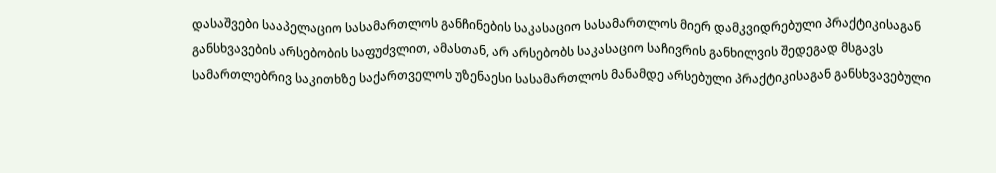დასაშვები სააპელაციო სასამართლოს განჩინების საკასაციო სასამართლოს მიერ დამკვიდრებული პრაქტიკისაგან განსხვავების არსებობის საფუძვლით, ამასთან, არ არსებობს საკასაციო საჩივრის განხილვის შედეგად მსგავს სამართლებრივ საკითხზე საქართველოს უზენაესი სასამართლოს მანამდე არსებული პრაქტიკისაგან განსხვავებული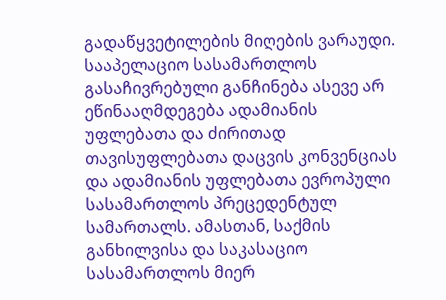გადაწყვეტილების მიღების ვარაუდი. სააპელაციო სასამართლოს გასაჩივრებული განჩინება ასევე არ ეწინააღმდეგება ადამიანის უფლებათა და ძირითად თავისუფლებათა დაცვის კონვენციას და ადამიანის უფლებათა ევროპული სასამართლოს პრეცედენტულ სამართალს. ამასთან, საქმის განხილვისა და საკასაციო სასამართლოს მიერ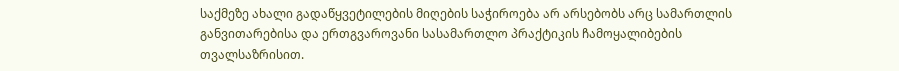საქმეზე ახალი გადაწყვეტილების მიღების საჭიროება არ არსებობს არც სამართლის განვითარებისა და ერთგვაროვანი სასამართლო პრაქტიკის ჩამოყალიბების თვალსაზრისით.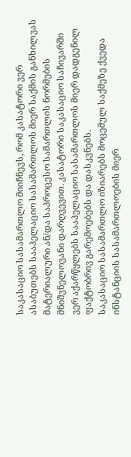საკასაციო სასამართლო მიიჩნევს, რომ კასატორი ვერ ასაბუთებს სააპელაციო სასამართლოს მიერ საქმის განხილვას მატერიალური ან/და საპროცესო სამართლის ნორმების მნიშვნელოვანი დარღვევით. კასატორი საკასაციო საჩივარში ვერ აქარწყლებს სააპელაციო სასამართლოს მიერ დადგენილ ფაქტობრივ გარემოებებს და დასკვნებს.
საკასაციო სასამართლო იზიარებს მოცემულ საქმეზე ქვედა ინსტანციის სასამართლოების მიერ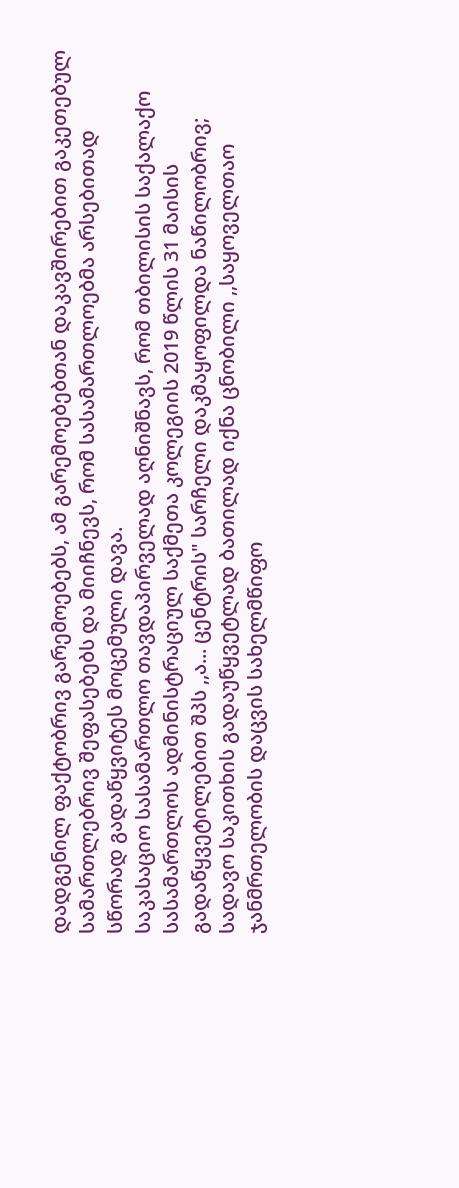დადგენილ ფაქტობრივ გარემოებებს, ამ გარემოებებთან დაკავშირებით გაკეთებულ სამართლებრივ შეფასებებს და მიიჩნევს, რომ სასამართლოებმა არსებითად სწორად გადაწყვიტეს მოცემული დავა.
საკასაციო სასამართლო თავდაპირველად აღნიშნავს, რომ თბილისის საქალაქო სასამართლოს ადმინისტრაციულ საქმეთა კოლეგიის 2019 წლის 31 მაისის გადაწყვეტილებით შპს ,,ა... ცენტრის" სარჩელი დაკმაყოფილდა ნაწილობრივ; სადავო საკითხის გადაუწყვეტლად ბათილად იქნა ცნობილი ,,საყოველთაო ჯანმრთელობის დაცვის სახელმწიფო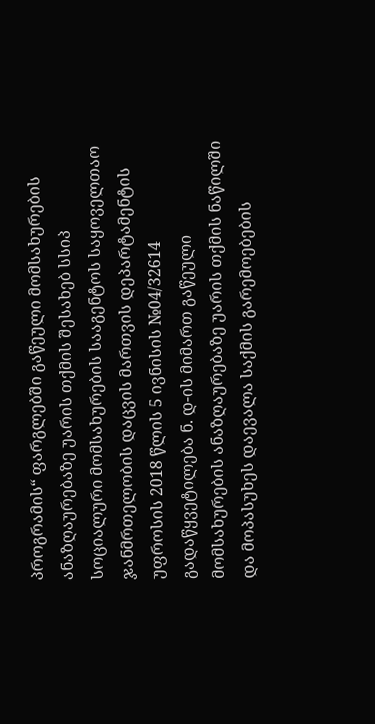პროგრამის“ ფარგლებში გაწეული მომსახურების ანაზღაურებაზე უარის თქმის შესახებ სსიპ სოციალური მომსახურების სააგენტოს საყოველთაო ჯანმრთელობის დაცვის მართვის დეპარტამენტის უფროსის 2018 წლის 5 ივნისის №04/32614 გადაწყვეტილება ნ. დ-ის მიმართ გაწეული მომსახურების ანაზღაურებაზე უარის თქმის ნაწილში და მოპასუხეს დაევალა საქმის გარემოებების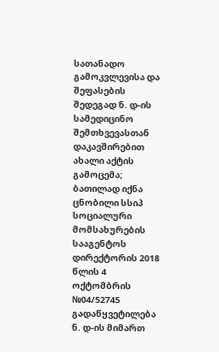სათანადო გამოკვლევისა და შეფასების შედეგად ნ. დ-ის სამედიცინო შემთხვევასთან დაკავშირებით ახალი აქტის გამოცემა; ბათილად იქნა ცნობილი სსიპ სოციალური მომსახურების სააგენტოს დირექტორის 2018 წლის 4 ოქტომბრის №04/52745 გადაწყვეტილება ნ. დ-ის მიმართ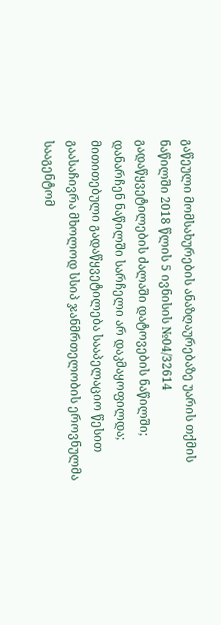გაწეული მომსახურების ანაზღაურებაზე უარის თქმის ნაწილში 2018 წლის 5 ივნისის №04/32614 გადაწყვეტილების ძალაში დატოვების ნაწილში; დანარჩენ ნაწილში სარჩელი არ დაკმაყოფილდა; მითითებული გადაწყვეტილება სააპელაციო წესით გაასაჩივრა მხოლოდ სსიპ ჯანმრთელობის ეროვნულმა სააგენტომ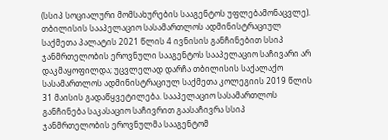(სსიპ სოციალური მომსახურების სააგენტოს უფლებამონაცვლე). თბილისის სააპელაციო სასამართლოს ადმინისტრაციულ საქმეთა პალატის 2021 წლის 4 ივნისის განჩინებით სსიპ ჯანმრთელობის ეროვნული სააგენტოს სააპელაციო საჩივარი არ დაკმაყოფილდა; უცვლელად დარჩა თბილისის საქალაქო სასამართლოს ადმინისტრაციულ საქმეთა კოლეგიის 2019 წლის 31 მაისის გადაწყვეტილება. სააპელაციო სასამართლოს განჩინება საკასაციო საჩივრით გაასაჩივრა სსიპ ჯანმრთელობის ეროვნულმა სააგენტომ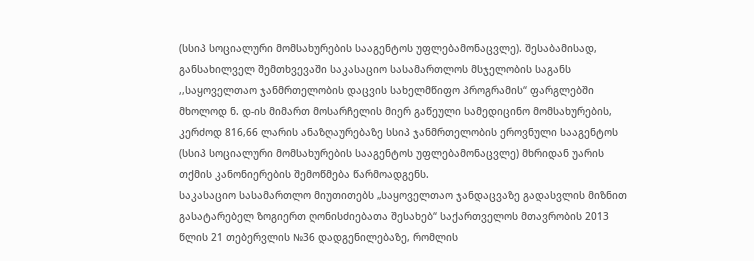(სსიპ სოციალური მომსახურების სააგენტოს უფლებამონაცვლე). შესაბამისად, განსახილველ შემთხვევაში საკასაციო სასამართლოს მსჯელობის საგანს ,,საყოველთაო ჯანმრთელობის დაცვის სახელმწიფო პროგრამის“ ფარგლებში მხოლოდ ნ. დ-ის მიმართ მოსარჩელის მიერ გაწეული სამედიცინო მომსახურების, კერძოდ 816,66 ლარის ანაზღაურებაზე სსიპ ჯანმრთელობის ეროვნული სააგენტოს (სსიპ სოციალური მომსახურების სააგენტოს უფლებამონაცვლე) მხრიდან უარის თქმის კანონიერების შემოწმება წარმოადგენს.
საკასაციო სასამართლო მიუთითებს „საყოველთაო ჯანდაცვაზე გადასვლის მიზნით გასატარებელ ზოგიერთ ღონისძიებათა შესახებ“ საქართველოს მთავრობის 2013 წლის 21 თებერვლის №36 დადგენილებაზე, რომლის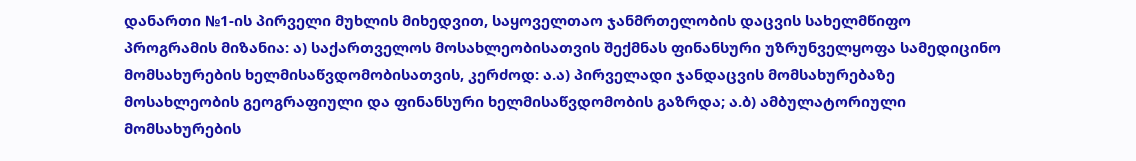დანართი №1-ის პირველი მუხლის მიხედვით, საყოველთაო ჯანმრთელობის დაცვის სახელმწიფო პროგრამის მიზანია: ა) საქართველოს მოსახლეობისათვის შექმნას ფინანსური უზრუნველყოფა სამედიცინო მომსახურების ხელმისაწვდომობისათვის, კერძოდ: ა.ა) პირველადი ჯანდაცვის მომსახურებაზე მოსახლეობის გეოგრაფიული და ფინანსური ხელმისაწვდომობის გაზრდა; ა.ბ) ამბულატორიული მომსახურების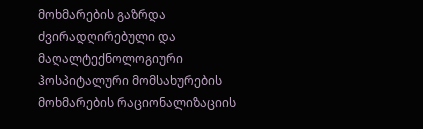მოხმარების გაზრდა ძვირადღირებული და მაღალტექნოლოგიური ჰოსპიტალური მომსახურების მოხმარების რაციონალიზაციის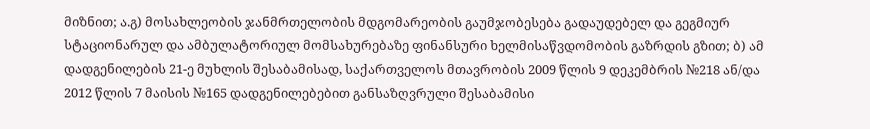მიზნით; ა.გ) მოსახლეობის ჯანმრთელობის მდგომარეობის გაუმჯობესება გადაუდებელ და გეგმიურ სტაციონარულ და ამბულატორიულ მომსახურებაზე ფინანსური ხელმისაწვდომობის გაზრდის გზით; ბ) ამ დადგენილების 21-ე მუხლის შესაბამისად, საქართველოს მთავრობის 2009 წლის 9 დეკემბრის №218 ან/და 2012 წლის 7 მაისის №165 დადგენილებებით განსაზღვრული შესაბამისი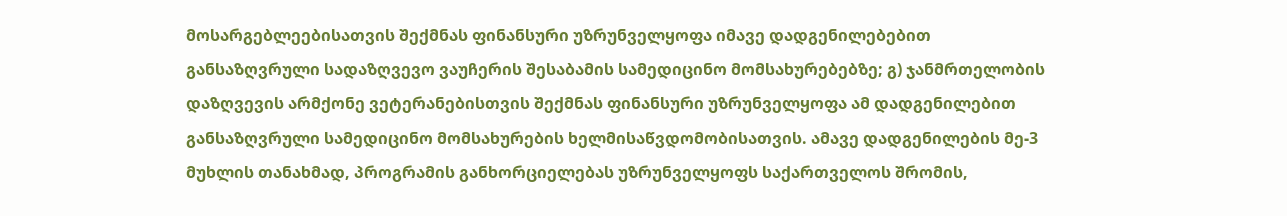მოსარგებლეებისათვის შექმნას ფინანსური უზრუნველყოფა იმავე დადგენილებებით განსაზღვრული სადაზღვევო ვაუჩერის შესაბამის სამედიცინო მომსახურებებზე; გ) ჯანმრთელობის დაზღვევის არმქონე ვეტერანებისთვის შექმნას ფინანსური უზრუნველყოფა ამ დადგენილებით განსაზღვრული სამედიცინო მომსახურების ხელმისაწვდომობისათვის. ამავე დადგენილების მე-3 მუხლის თანახმად, პროგრამის განხორციელებას უზრუნველყოფს საქართველოს შრომის,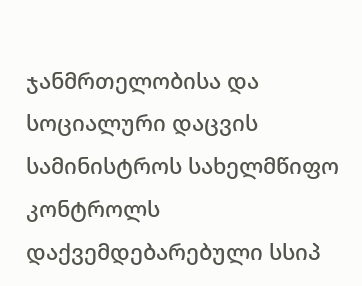ჯანმრთელობისა და სოციალური დაცვის სამინისტროს სახელმწიფო კონტროლს დაქვემდებარებული სსიპ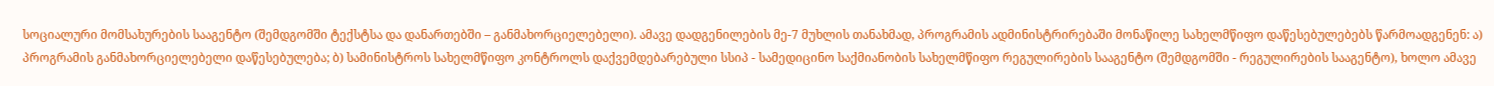სოციალური მომსახურების სააგენტო (შემდგომში ტექსტსა და დანართებში – განმახორციელებელი). ამავე დადგენილების მე-7 მუხლის თანახმად, პროგრამის ადმინისტრირებაში მონაწილე სახელმწიფო დაწესებულებებს წარმოადგენენ: ა) პროგრამის განმახორციელებელი დაწესებულება; ბ) სამინისტროს სახელმწიფო კონტროლს დაქვემდებარებული სსიპ - სამედიცინო საქმიანობის სახელმწიფო რეგულირების სააგენტო (შემდგომში - რეგულირების სააგენტო), ხოლო ამავე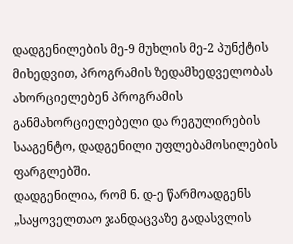დადგენილების მე-9 მუხლის მე-2 პუნქტის მიხედვით, პროგრამის ზედამხედველობას ახორციელებენ პროგრამის განმახორციელებელი და რეგულირების სააგენტო, დადგენილი უფლებამოსილების ფარგლებში.
დადგენილია, რომ ნ. დ-ე წარმოადგენს „საყოველთაო ჯანდაცვაზე გადასვლის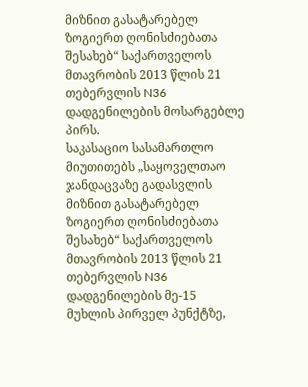მიზნით გასატარებელ ზოგიერთ ღონისძიებათა შესახებ“ საქართველოს მთავრობის 2013 წლის 21 თებერვლის N36 დადგენილების მოსარგებლე პირს.
საკასაციო სასამართლო მიუთითებს „საყოველთაო ჯანდაცვაზე გადასვლის მიზნით გასატარებელ ზოგიერთ ღონისძიებათა შესახებ“ საქართველოს მთავრობის 2013 წლის 21 თებერვლის N36 დადგენილების მე-15 მუხლის პირველ პუნქტზე,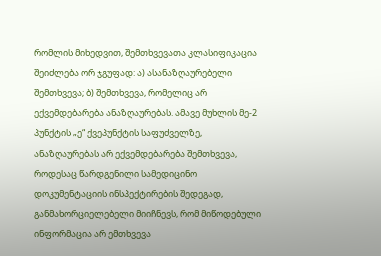რომლის მიხედვით, შემთხვევათა კლასიფიკაცია შეიძლება ორ ჯგუფად: ა) ასანაზღაურებელი შემთხვევა; ბ) შემთხვევა, რომელიც არ ექვემდებარება ანაზღაურებას. ამავე მუხლის მე-2 პუნქტის „ე“ ქვეპუნქტის საფუძველზე, ანაზღაურებას არ ექვემდებარება შემთხვევა, როდესაც წარდგენილი სამედიცინო დოკუმენტაციის ინსპექტირების შედეგად, განმახორციელებელი მიიჩნევს, რომ მიწოდებული ინფორმაცია არ ემთხვევა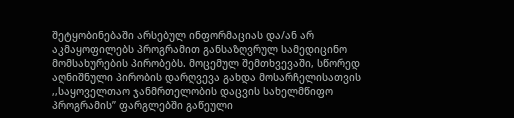შეტყობინებაში არსებულ ინფორმაციას და/ან არ აკმაყოფილებს პროგრამით განსაზღვრულ სამედიცინო მომსახურების პირობებს. მოცემულ შემთხვევაში, სწორედ აღნიშნული პირობის დარღვევა გახდა მოსარჩელისათვის ,,საყოველთაო ჯანმრთელობის დაცვის სახელმწიფო პროგრამის’’ ფარგლებში გაწეული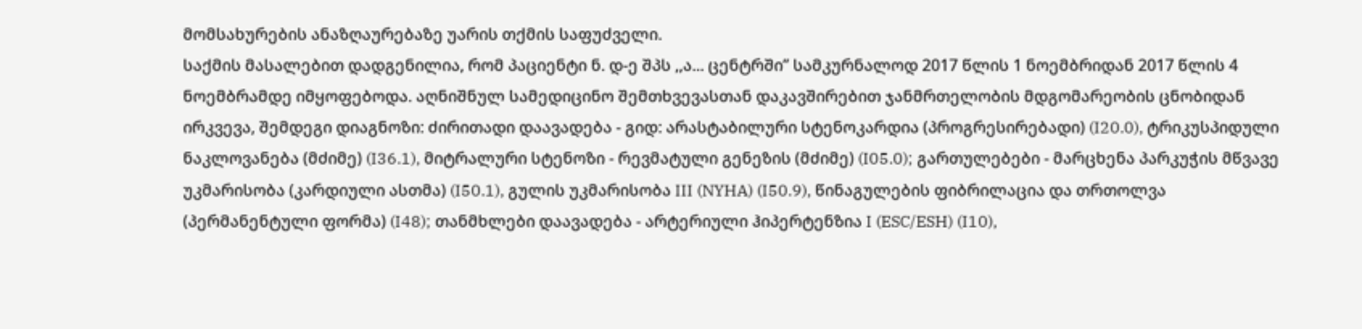მომსახურების ანაზღაურებაზე უარის თქმის საფუძველი.
საქმის მასალებით დადგენილია, რომ პაციენტი ნ. დ-ე შპს ,,ა... ცენტრში’’ სამკურნალოდ 2017 წლის 1 ნოემბრიდან 2017 წლის 4 ნოემბრამდე იმყოფებოდა. აღნიშნულ სამედიცინო შემთხვევასთან დაკავშირებით ჯანმრთელობის მდგომარეობის ცნობიდან ირკვევა, შემდეგი დიაგნოზი: ძირითადი დაავადება - გიდ: არასტაბილური სტენოკარდია (პროგრესირებადი) (I20.0), ტრიკუსპიდული ნაკლოვანება (მძიმე) (I36.1), მიტრალური სტენოზი - რევმატული გენეზის (მძიმე) (I05.0); გართულებები - მარცხენა პარკუჭის მწვავე უკმარისობა (კარდიული ასთმა) (I50.1), გულის უკმარისობა III (NYHA) (I50.9), წინაგულების ფიბრილაცია და თრთოლვა (პერმანენტული ფორმა) (I48); თანმხლები დაავადება - არტერიული ჰიპერტენზია I (ESC/ESH) (I10),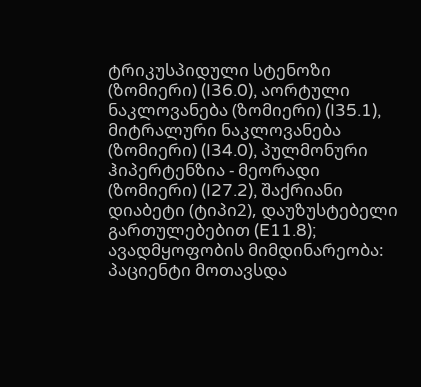ტრიკუსპიდული სტენოზი (ზომიერი) (I36.0), აორტული ნაკლოვანება (ზომიერი) (I35.1), მიტრალური ნაკლოვანება (ზომიერი) (I34.0), პულმონური ჰიპერტენზია - მეორადი (ზომიერი) (I27.2), შაქრიანი დიაბეტი (ტიპი2), დაუზუსტებელი გართულებებით (E11.8); ავადმყოფობის მიმდინარეობა: პაციენტი მოთავსდა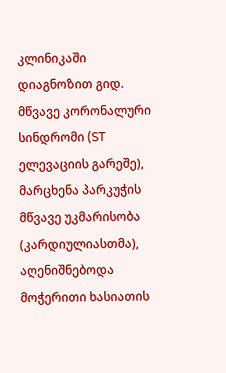კლინიკაში დიაგნოზით გიდ. მწვავე კორონალური სინდრომი (ST ელევაციის გარეშე), მარცხენა პარკუჭის მწვავე უკმარისობა (კარდიულიასთმა), აღენიშნებოდა მოჭერითი ხასიათის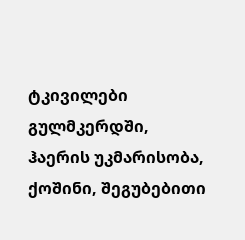ტკივილები გულმკერდში, ჰაერის უკმარისობა, ქოშინი, შეგუბებითი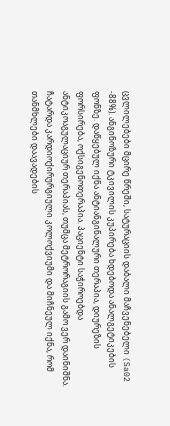ცვლილებები მცირე წრეში, სატურაციის დაბალი მაჩვენებელი (Sa02 -88%). ანგინოზური ტკივილის კუპირება ხდებოდა ანალგეტიკების ფონზე. დაწყებულ იქნა ანტიანგინალური თერაპია, დიურეზის ფორსირება, ოქსიგენოთერაპია. პაციენტი საჭიროებდა ანტიკოაგულაციურ თერაპიას, თუმცა მეტრორაგიის გამო ვერ დაინიშნა. ჩატარდა კარდიოქირურგიული კოლოქვიუმი და მიჩნეულ იქნა, რომ თანმხლები დაავადების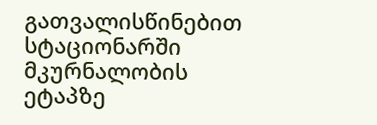გათვალისწინებით სტაციონარში მკურნალობის ეტაპზე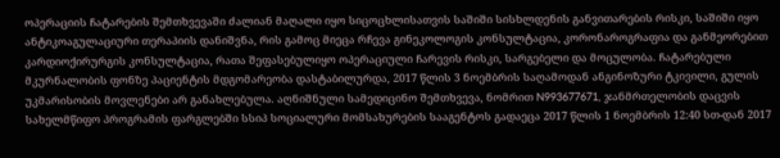ოპერაციის ჩატარების შემთხვევაში ძალიან მაღალი იყო სიცოცხლისათვის საშიში სისხლდენის განვითარების რისკი, საშიში იყო ანტიკოაგულაციური თერაპიის დანიშვნა, რის გამოც მიეცა რჩევა გინეკოლოგის კონსულტაცია, კორონაროგრაფია და განმეორებით კარდიოქირურგის კონსულტაცია, რათა შეფასებულიყო ოპერაციული ჩარევის რისკი, სარგებელი და მოცულობა. ჩატარებული მკურნალობის ფონზე პაციენტის მდგომარეობა დასტაბილურდა, 2017 წლის 3 ნოემბრის საღამოდან ანგინოზური ტკივილი, გულის უკმარისობის მოვლენები არ განახლებულა. აღნიშნული სამედიცინო შემთხვევა, ნომრით N993677671, ჯანმრთელობის დაცვის სახელმწიფო პროგრამის ფარგლებში სსიპ სოციალური მომსახურების სააგენტოს გადაეცა 2017 წლის 1 ნოემბრის 12:40 სთ-დან 2017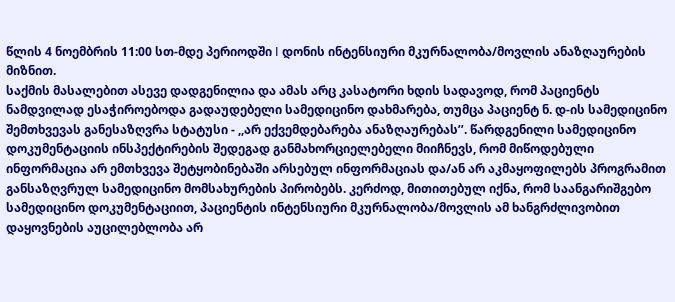წლის 4 ნოემბრის 11:00 სთ-მდე პერიოდში I დონის ინტენსიური მკურნალობა/მოვლის ანაზღაურების მიზნით.
საქმის მასალებით ასევე დადგენილია და ამას არც კასატორი ხდის სადავოდ, რომ პაციენტს ნამდვილად ესაჭიროებოდა გადაუდებელი სამედიცინო დახმარება, თუმცა პაციენტ ნ. დ-ის სამედიცინო შემთხვევას განესაზღვრა სტატუსი - ,,არ ექვემდებარება ანაზღაურებას’’. წარდგენილი სამედიცინო დოკუმენტაციის ინსპექტირების შედეგად განმახორციელებელი მიიჩნევს, რომ მიწოდებული ინფორმაცია არ ემთხვევა შეტყობინებაში არსებულ ინფორმაციას და/ან არ აკმაყოფილებს პროგრამით განსაზღვრულ სამედიცინო მომსახურების პირობებს. კერძოდ, მითითებულ იქნა, რომ საანგარიშგებო სამედიცინო დოკუმენტაციით, პაციენტის ინტენსიური მკურნალობა/მოვლის ამ ხანგრძლივობით დაყოვნების აუცილებლობა არ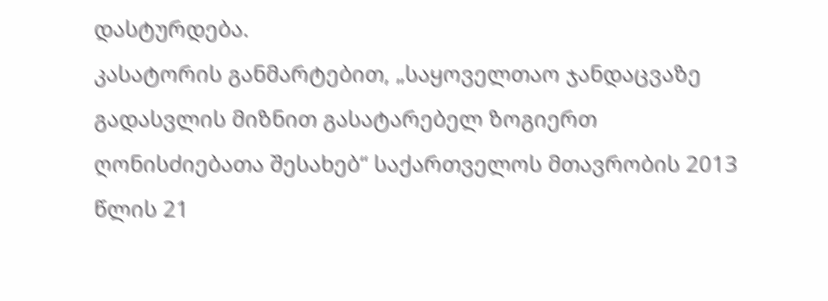დასტურდება.
კასატორის განმარტებით, „საყოველთაო ჯანდაცვაზე გადასვლის მიზნით გასატარებელ ზოგიერთ ღონისძიებათა შესახებ“ საქართველოს მთავრობის 2013 წლის 21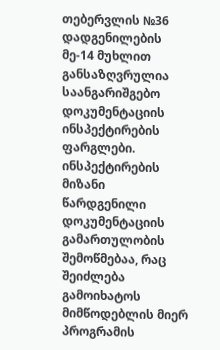თებერვლის №36 დადგენილების მე-14 მუხლით განსაზღვრულია საანგარიშგებო დოკუმენტაციის ინსპექტირების ფარგლები. ინსპექტირების მიზანი წარდგენილი დოკუმენტაციის გამართულობის შემოწმებაა, რაც შეიძლება გამოიხატოს მიმწოდებლის მიერ პროგრამის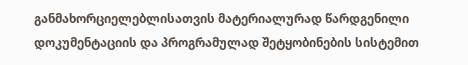განმახორციელებლისათვის მატერიალურად წარდგენილი დოკუმენტაციის და პროგრამულად შეტყობინების სისტემით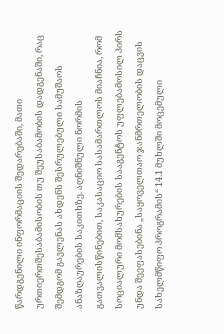წარდგენილი ინფორმაციის შედარებაში, მათი ურთიერთშესაბამისობის თუ შეუსაბამობის დადგენაში, რაც შემდგომ გავლენას ახდენს შესრულებული სამუშაოს ანაზღაურების საკითხზე. აღნიშნული ნორმის გათვალისწინებით, საკასაციო სასამართლოს მიაჩნია, რომ სოციალური მომსახურების სააგენტოს უფლებამოსილ პირს უნდა შეეფასებინა „საყოველთაო ჯანმრთელობის დაცვის სახელმწიფო პროგრამის“ 14.1 მუხლში მოცემული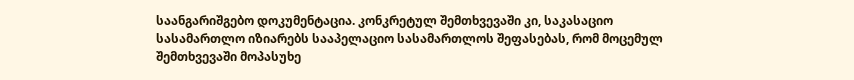საანგარიშგებო დოკუმენტაცია. კონკრეტულ შემთხვევაში კი, საკასაციო სასამართლო იზიარებს სააპელაციო სასამართლოს შეფასებას, რომ მოცემულ შემთხვევაში მოპასუხე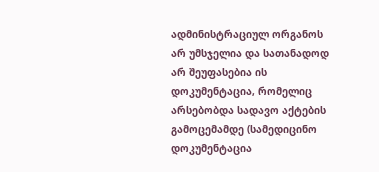ადმინისტრაციულ ორგანოს არ უმსჯელია და სათანადოდ არ შეუფასებია ის დოკუმენტაცია, რომელიც არსებობდა სადავო აქტების გამოცემამდე (სამედიცინო დოკუმენტაცია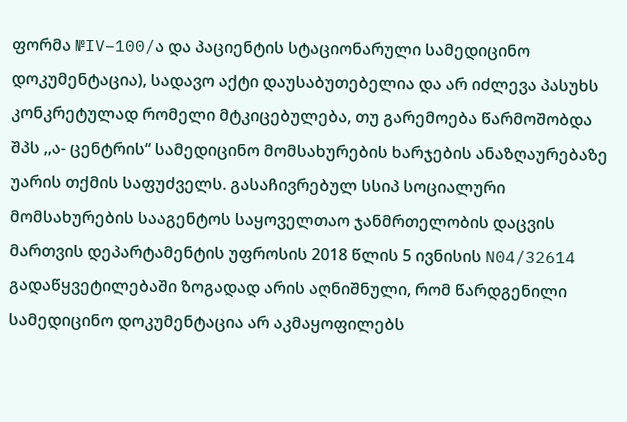ფორმა №IV–100/ა და პაციენტის სტაციონარული სამედიცინო დოკუმენტაცია), სადავო აქტი დაუსაბუთებელია და არ იძლევა პასუხს კონკრეტულად რომელი მტკიცებულება, თუ გარემოება წარმოშობდა შპს ,,ა- ცენტრის“ სამედიცინო მომსახურების ხარჯების ანაზღაურებაზე უარის თქმის საფუძველს. გასაჩივრებულ სსიპ სოციალური მომსახურების სააგენტოს საყოველთაო ჯანმრთელობის დაცვის მართვის დეპარტამენტის უფროსის 2018 წლის 5 ივნისის N04/32614 გადაწყვეტილებაში ზოგადად არის აღნიშნული, რომ წარდგენილი სამედიცინო დოკუმენტაცია არ აკმაყოფილებს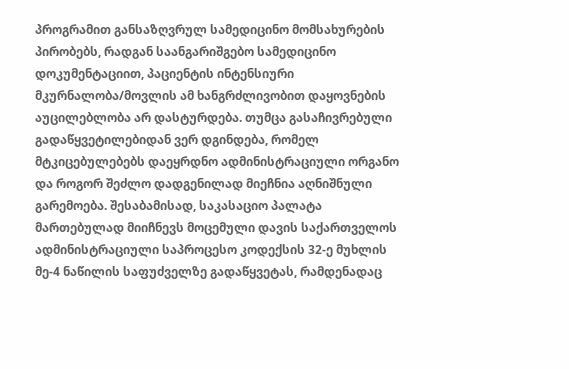პროგრამით განსაზღვრულ სამედიცინო მომსახურების პირობებს, რადგან საანგარიშგებო სამედიცინო დოკუმენტაციით, პაციენტის ინტენსიური მკურნალობა/მოვლის ამ ხანგრძლივობით დაყოვნების აუცილებლობა არ დასტურდება. თუმცა გასაჩივრებული გადაწყვეტილებიდან ვერ დგინდება, რომელ მტკიცებულებებს დაეყრდნო ადმინისტრაციული ორგანო და როგორ შეძლო დადგენილად მიეჩნია აღნიშნული გარემოება. შესაბამისად, საკასაციო პალატა მართებულად მიიჩნევს მოცემული დავის საქართველოს ადმინისტრაციული საპროცესო კოდექსის 32-ე მუხლის მე-4 ნაწილის საფუძველზე გადაწყვეტას, რამდენადაც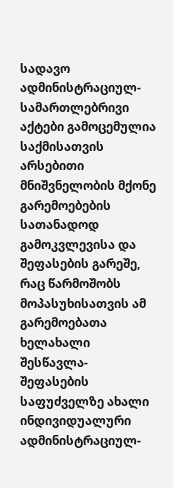სადავო ადმინისტრაციულ-სამართლებრივი აქტები გამოცემულია საქმისათვის არსებითი მნიშვნელობის მქონე გარემოებების სათანადოდ გამოკვლევისა და შეფასების გარეშე, რაც წარმოშობს მოპასუხისათვის ამ გარემოებათა ხელახალი შესწავლა-შეფასების საფუძველზე ახალი ინდივიდუალური ადმინისტრაციულ-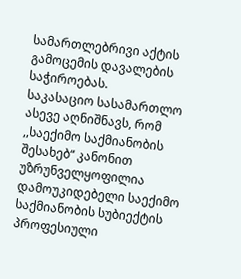სამართლებრივი აქტის გამოცემის დავალების საჭიროებას.
საკასაციო სასამართლო ასევე აღნიშნავს, რომ ,,საექიმო საქმიანობის შესახებ“ კანონით უზრუნველყოფილია დამოუკიდებელი საექიმო საქმიანობის სუბიექტის პროფესიული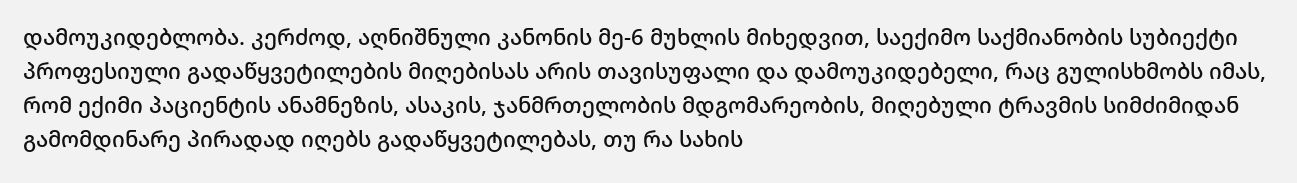დამოუკიდებლობა. კერძოდ, აღნიშნული კანონის მე-6 მუხლის მიხედვით, საექიმო საქმიანობის სუბიექტი პროფესიული გადაწყვეტილების მიღებისას არის თავისუფალი და დამოუკიდებელი, რაც გულისხმობს იმას, რომ ექიმი პაციენტის ანამნეზის, ასაკის, ჯანმრთელობის მდგომარეობის, მიღებული ტრავმის სიმძიმიდან გამომდინარე პირადად იღებს გადაწყვეტილებას, თუ რა სახის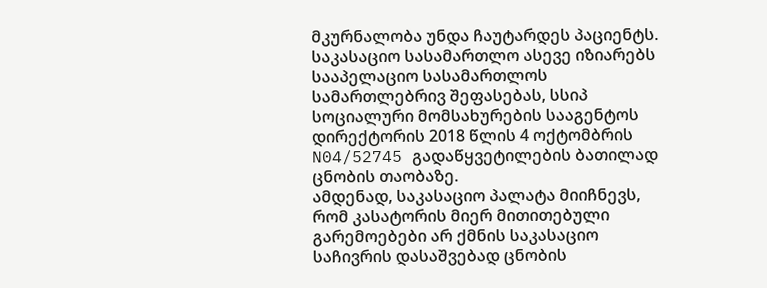მკურნალობა უნდა ჩაუტარდეს პაციენტს.
საკასაციო სასამართლო ასევე იზიარებს სააპელაციო სასამართლოს სამართლებრივ შეფასებას, სსიპ სოციალური მომსახურების სააგენტოს დირექტორის 2018 წლის 4 ოქტომბრის N04/52745 გადაწყვეტილების ბათილად ცნობის თაობაზე.
ამდენად, საკასაციო პალატა მიიჩნევს, რომ კასატორის მიერ მითითებული გარემოებები არ ქმნის საკასაციო საჩივრის დასაშვებად ცნობის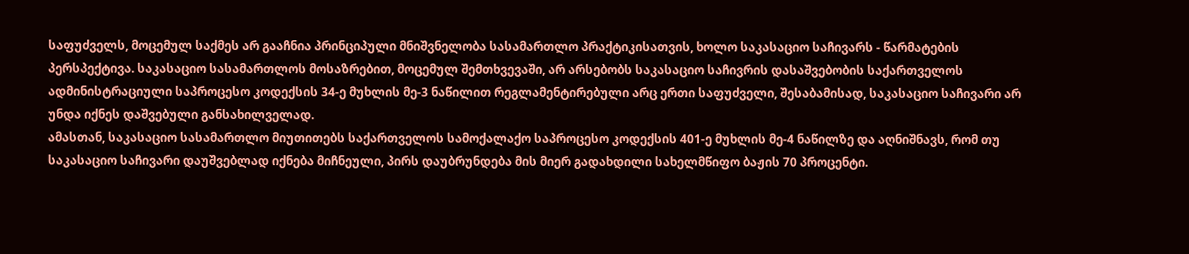საფუძველს, მოცემულ საქმეს არ გააჩნია პრინციპული მნიშვნელობა სასამართლო პრაქტიკისათვის, ხოლო საკასაციო საჩივარს - წარმატების პერსპექტივა. საკასაციო სასამართლოს მოსაზრებით, მოცემულ შემთხვევაში, არ არსებობს საკასაციო საჩივრის დასაშვებობის საქართველოს ადმინისტრაციული საპროცესო კოდექსის 34-ე მუხლის მე-3 ნაწილით რეგლამენტირებული არც ერთი საფუძველი, შესაბამისად, საკასაციო საჩივარი არ უნდა იქნეს დაშვებული განსახილველად.
ამასთან, საკასაციო სასამართლო მიუთითებს საქართველოს სამოქალაქო საპროცესო კოდექსის 401-ე მუხლის მე-4 ნაწილზე და აღნიშნავს, რომ თუ საკასაციო საჩივარი დაუშვებლად იქნება მიჩნეული, პირს დაუბრუნდება მის მიერ გადახდილი სახელმწიფო ბაჟის 70 პროცენტი.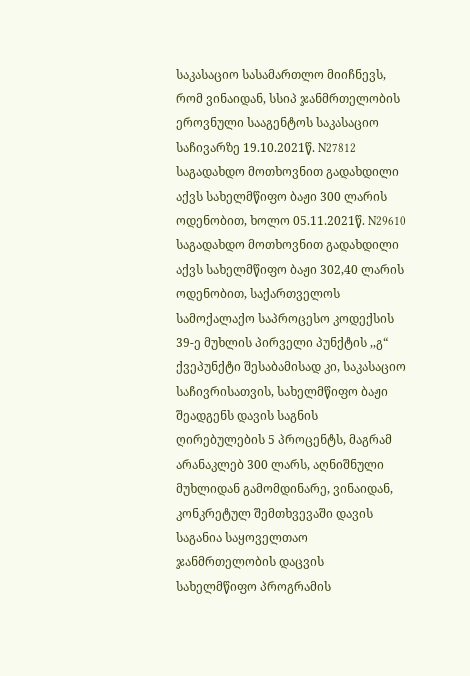საკასაციო სასამართლო მიიჩნევს, რომ ვინაიდან, სსიპ ჯანმრთელობის ეროვნული სააგენტოს საკასაციო საჩივარზე 19.10.2021წ. N27812 საგადახდო მოთხოვნით გადახდილი აქვს სახელმწიფო ბაჟი 300 ლარის ოდენობით, ხოლო 05.11.2021წ. N29610 საგადახდო მოთხოვნით გადახდილი აქვს სახელმწიფო ბაჟი 302,40 ლარის ოდენობით, საქართველოს სამოქალაქო საპროცესო კოდექსის 39-ე მუხლის პირველი პუნქტის ,,გ“ ქვეპუნქტი შესაბამისად კი, საკასაციო საჩივრისათვის, სახელმწიფო ბაჟი შეადგენს დავის საგნის ღირებულების 5 პროცენტს, მაგრამ არანაკლებ 300 ლარს, აღნიშნული მუხლიდან გამომდინარე, ვინაიდან, კონკრეტულ შემთხვევაში დავის საგანია საყოველთაო ჯანმრთელობის დაცვის სახელმწიფო პროგრამის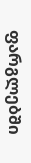ფარგლებში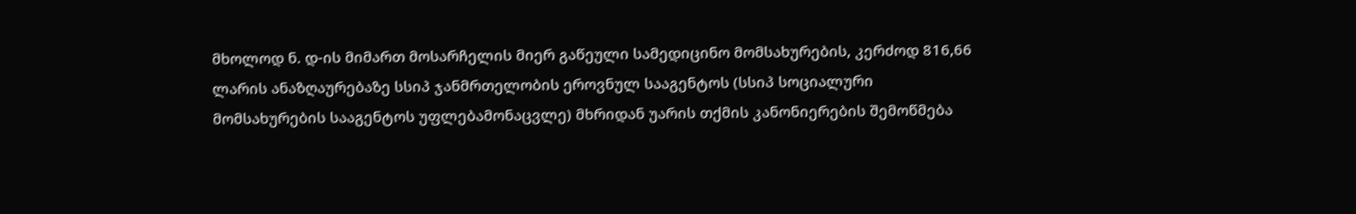მხოლოდ ნ. დ-ის მიმართ მოსარჩელის მიერ გაწეული სამედიცინო მომსახურების, კერძოდ 816,66 ლარის ანაზღაურებაზე სსიპ ჯანმრთელობის ეროვნულ სააგენტოს (სსიპ სოციალური მომსახურების სააგენტოს უფლებამონაცვლე) მხრიდან უარის თქმის კანონიერების შემოწმება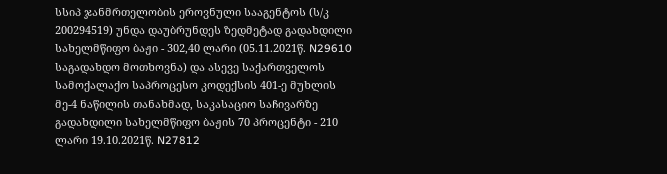სსიპ ჯანმრთელობის ეროვნული სააგენტოს (ს/კ 200294519) უნდა დაუბრუნდეს ზედმეტად გადახდილი სახელმწიფო ბაჟი - 302,40 ლარი (05.11.2021წ. N29610 საგადახდო მოთხოვნა) და ასევე საქართველოს სამოქალაქო საპროცესო კოდექსის 401-ე მუხლის მე-4 ნაწილის თანახმად, საკასაციო საჩივარზე გადახდილი სახელმწიფო ბაჟის 70 პროცენტი - 210 ლარი 19.10.2021წ. N27812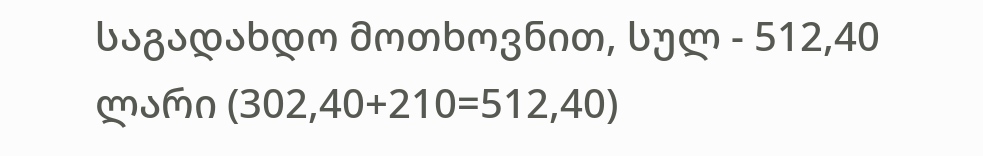საგადახდო მოთხოვნით, სულ - 512,40 ლარი (302,40+210=512,40)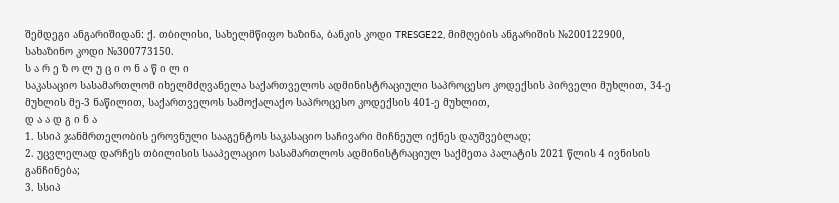შემდეგი ანგარიშიდან: ქ. თბილისი, სახელმწიფო ხაზინა, ბანკის კოდი TRESGE22, მიმღების ანგარიშის №200122900, სახაზინო კოდი №300773150.
ს ა რ ე ზ ო ლ უ ც ი ო ნ ა წ ი ლ ი
საკასაციო სასამართლომ იხელმძღვანელა საქართველოს ადმინისტრაციული საპროცესო კოდექსის პირველი მუხლით, 34-ე მუხლის მე-3 ნაწილით, საქართველოს სამოქალაქო საპროცესო კოდექსის 401-ე მუხლით,
დ ა ა დ გ ი ნ ა
1. სსიპ ჯანმრთელობის ეროვნული სააგენტოს საკასაციო საჩივარი მიჩნეულ იქნეს დაუშვებლად;
2. უცვლელად დარჩეს თბილისის სააპელაციო სასამართლოს ადმინისტრაციულ საქმეთა პალატის 2021 წლის 4 ივნისის განჩინება;
3. სსიპ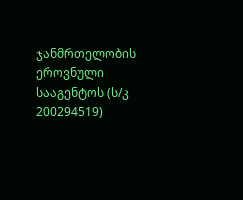ჯანმრთელობის ეროვნული სააგენტოს (ს/კ 200294519)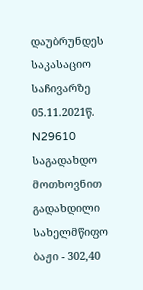დაუბრუნდეს საკასაციო საჩივარზე 05.11.2021წ. N29610 საგადახდო მოთხოვნით გადახდილი სახელმწიფო ბაჟი - 302,40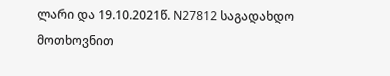ლარი და 19.10.2021წ. N27812 საგადახდო მოთხოვნით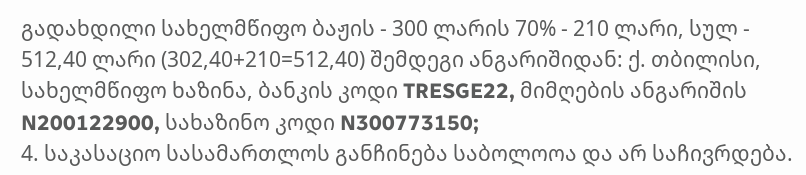გადახდილი სახელმწიფო ბაჟის - 300 ლარის 70% - 210 ლარი, სულ - 512,40 ლარი (302,40+210=512,40) შემდეგი ანგარიშიდან: ქ. თბილისი, სახელმწიფო ხაზინა, ბანკის კოდი TRESGE22, მიმღების ანგარიშის N200122900, სახაზინო კოდი N300773150;
4. საკასაციო სასამართლოს განჩინება საბოლოოა და არ საჩივრდება.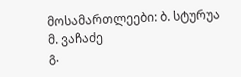მოსამართლეები: ბ. სტურუა
მ. ვაჩაძე
გ.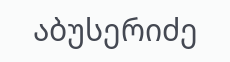აბუსერიძე